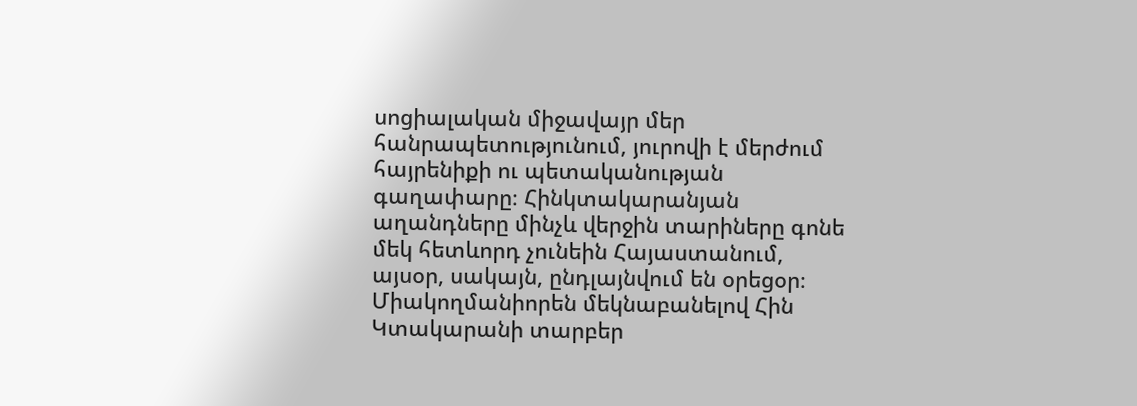սոցիալական միջավայր մեր հանրապետությունում, յուրովի է մերժում հայրենիքի ու պետականության գաղափարը։ Հինկտակարանյան աղանդները մինչև վերջին տարիները գոնե մեկ հետևորդ չունեին Հայաստանում, այսօր, սակայն, ընդլայնվում են օրեցօր։ Միակողմանիորեն մեկնաբանելով Հին Կտակարանի տարբեր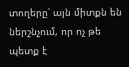տողերը՝ այն միտքն են ներշնչում, որ ոչ թե պետք է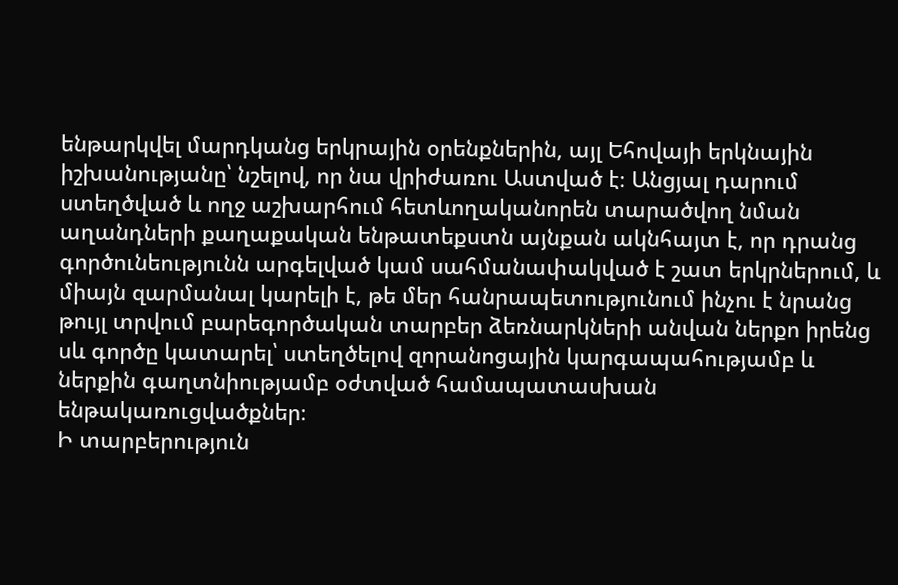ենթարկվել մարդկանց երկրային օրենքներին, այլ Եհովայի երկնային իշխանությանը՝ նշելով, որ նա վրիժառու Աստված է։ Անցյալ դարում ստեղծված և ողջ աշխարհում հետևողականորեն տարածվող նման աղանդների քաղաքական ենթատեքստն այնքան ակնհայտ է, որ դրանց գործունեությունն արգելված կամ սահմանափակված է շատ երկրներում, և միայն զարմանալ կարելի է, թե մեր հանրապետությունում ինչու է նրանց թույլ տրվում բարեգործական տարբեր ձեռնարկների անվան ներքո իրենց սև գործը կատարել՝ ստեղծելով զորանոցային կարգապահությամբ և ներքին գաղտնիությամբ օժտված համապատասխան ենթակառուցվածքներ։
Ի տարբերություն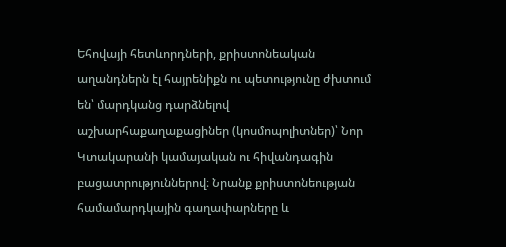Եհովայի հետևորդների, քրիստոնեական աղանդներն էլ հայրենիքն ու պետությունը ժխտում են՝ մարդկանց դարձնելով աշխարհաքաղաքացիներ (կոսմոպոլիտներ)՝ Նոր Կտակարանի կամայական ու հիվանդագին բացատրություններով։ Նրանք քրիստոնեության համամարդկային գաղափարները և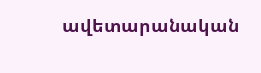ավետարանական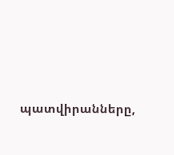պատվիրանները,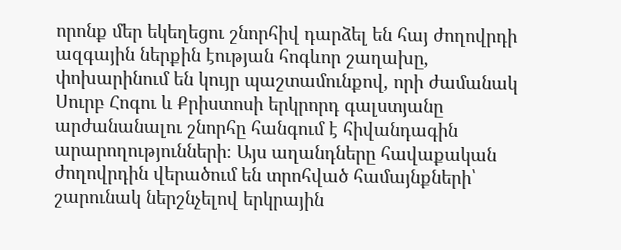որոնք մեր եկեղեցու շնորհիվ դարձել են հայ ժողովրդի ազգային ներքին էության հոգևոր շաղախը, փոխարինում են կույր պաշտամունքով, որի ժամանակ Սուրբ Հոգու և Քրիստոսի երկրորդ գալստյանը արժանանալու շնորհը հանգում է հիվանդագին արարողությունների։ Այս աղանդները հավաքական ժողովրդին վերածում են տրոհված համայնքների՝ շարունակ ներշնչելով երկրային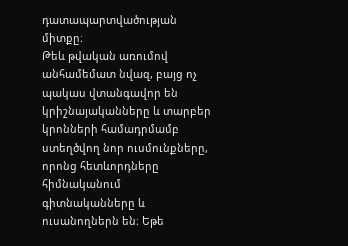դատապարտվածության միտքը։
Թեև թվական առումով անհամեմատ նվազ, բայց ոչ պակաս վտանգավոր են կրիշնայականները և տարբեր կրոնների համադրմամբ ստեղծվող նոր ուսմունքները, որոնց հետևորդները հիմնականում գիտնականները և ուսանողներն են։ Եթե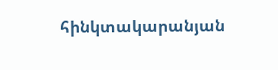հինկտակարանյան